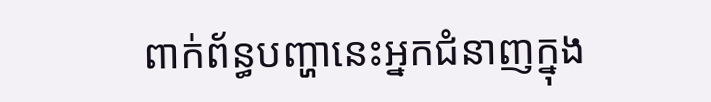ពាក់ព័ន្ធបញ្ហានេះអ្នកជំនាញក្នុង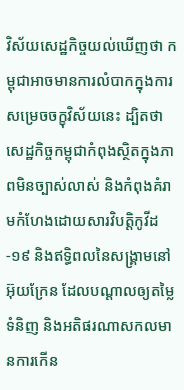វិស័យសេដ្ឋកិច្ចយល់ឃើញថា កម្ពុជាអាចមានការលំបាកក្នុងការសម្រេចចក្ខុវិស័យនេះ ដ្បិតថា សេដ្ឋកិច្ចកម្ពុជាកំពុងស្ថិតក្នុងភាពមិនច្បាស់លាស់ និងកំពុងគំរាមកំហែងដោយសារវិបត្តិកូវីដ-១៩ និងឥទ្ធិពលនៃសង្គ្រាមនៅអ៊ុយក្រែន ដែលបណ្តាលឲ្យតម្លៃទំនិញ និងអតិផរណាសកលមានការកើន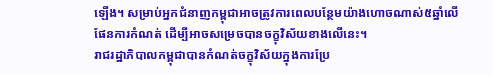ឡើង។ សម្រាប់អ្នកជំនាញកម្ពុជាអាចត្រូវការពេលបន្ថែមយ៉ាងហោចណាស់៥ឆ្នាំលើផែនការកំណត់ ដើម្បីអាចសម្រេចបានចក្ខុវិស័យខាងលើនេះ។
រាជរដ្ឋាភិបាលកម្ពុជាបានកំណត់ចក្ខុវិស័យក្នុងការប្រែ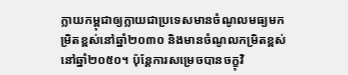ក្លាយកម្ពុជាឲ្យក្លាយជាប្រទេសមានចំណូលមធ្យមកម្រិតខ្ពស់នៅឆ្នាំ២០៣០ និងមានចំណូលកម្រិតខ្ពស់នៅឆ្នាំ២០៥០។ ប៉ុន្តែការសម្រេចបានចក្ខុវិ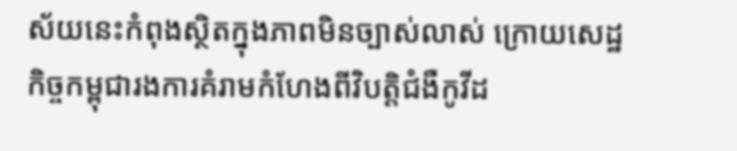ស័យនេះកំពុងស្ថិតក្នុងភាពមិនច្បាស់លាស់ ក្រោយសេដ្ឋកិច្ចកម្ពុជារងការគំរាមកំហែងពីវិបត្តិជំងឺកូវីដ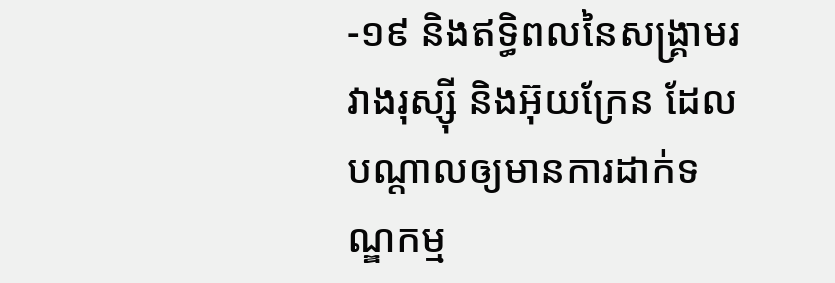-១៩ និងឥទ្ធិពលនៃសង្គ្រាមរវាងរុស្ស៊ី និងអ៊ុយក្រែន ដែលបណ្តាលឲ្យមានការដាក់ទណ្ឌកម្ម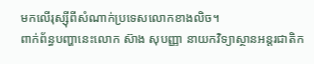មកលើរុស្ស៊ីពីសំណាក់ប្រទេសលោកខាងលិច។
ពាក់ព័ន្ធបញ្ហានេះលោក ស៊ាង សុបញ្ញា នាយកវិទ្យាស្ថានអន្តរជាតិក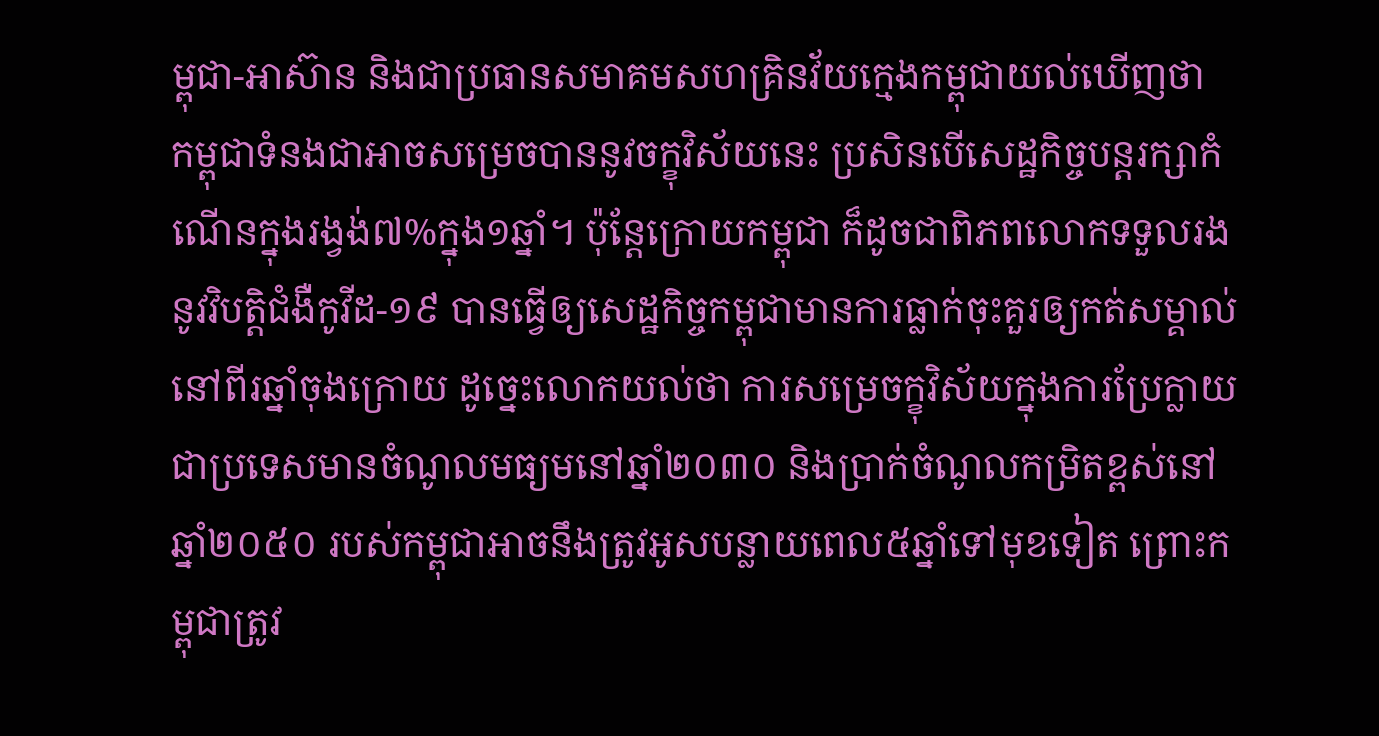ម្ពុជា-អាស៊ាន និងជាប្រធានសមាគមសហគ្រិនវ័យក្មេងកម្ពុជាយល់ឃើញថា កម្ពុជាទំនងជាអាចសម្រេចបាននូវចក្ខុវិស័យនេះ ប្រសិនបើសេដ្ឋកិច្ចបន្តរក្សាកំណើនក្នុងរង្វង់៧%ក្នុង១ឆ្នាំ។ ប៉ុន្តែក្រោយកម្ពុជា ក៏ដូចជាពិភពលោកទទួលរងនូវវិបត្តិជំងឺកូវីដ-១៩ បានធ្វើឲ្យសេដ្ឋកិច្ចកម្ពុជាមានការធ្លាក់ចុះគួរឲ្យកត់សម្គាល់នៅពីរឆ្នាំចុងក្រោយ ដូច្នេះលោកយល់ថា ការសម្រេចក្ខុវិស័យក្នុងការប្រែក្លាយជាប្រទេសមានចំណូលមធ្យមនៅឆ្នាំ២០៣០ និងប្រាក់ចំណូលកម្រិតខ្ពស់នៅឆ្នាំ២០៥០ របស់កម្ពុជាអាចនឹងត្រូវអូសបន្លាយពេល៥ឆ្នាំទៅមុខទៀត ព្រោះកម្ពុជាត្រូវ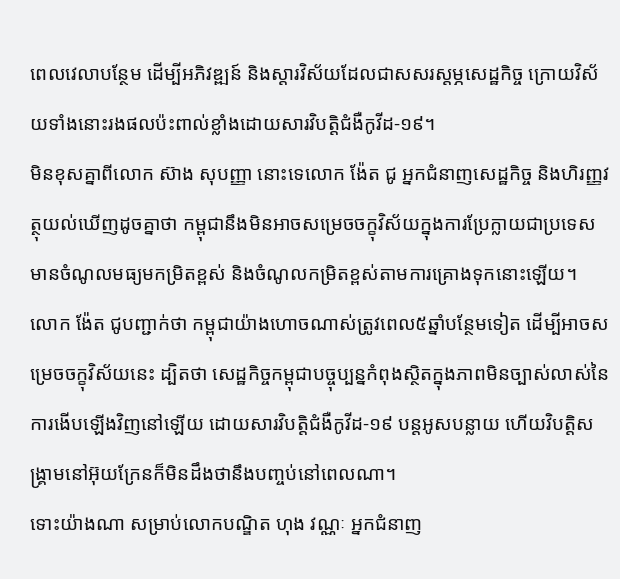ពេលវេលាបន្ថែម ដើម្បីអភិវឌ្ឍន៍ និងស្តារវិស័យដែលជាសសរស្តម្ភសេដ្ឋកិច្ច ក្រោយវិស័យទាំងនោះរងផលប៉ះពាល់ខ្លាំងដោយសារវិបត្តិជំងឺកូវីដ-១៩។
មិនខុសគ្នាពីលោក ស៊ាង សុបញ្ញា នោះទេលោក ង៉ែត ជូ អ្នកជំនាញសេដ្ឋកិច្ច និងហិរញ្ញវត្ថុយល់ឃើញដូចគ្នាថា កម្ពុជានឹងមិនអាចសម្រេចចក្ខុវិស័យក្នុងការប្រែក្លាយជាប្រទេសមានចំណូលមធ្យមកម្រិតខ្ពស់ និងចំណូលកម្រិតខ្ពស់តាមការគ្រោងទុកនោះឡើយ។ លោក ង៉ែត ជូបញ្ជាក់ថា កម្ពុជាយ៉ាងហោចណាស់ត្រូវពេល៥ឆ្នាំបន្ថែមទៀត ដើម្បីអាចសម្រេចចក្ខុវិស័យនេះ ដ្បិតថា សេដ្ឋកិច្ចកម្ពុជាបច្ចុប្បន្នកំពុងស្ថិតក្នុងភាពមិនច្បាស់លាស់នៃការងើបឡើងវិញនៅឡើយ ដោយសារវិបត្តិជំងឺកូវីដ-១៩ បន្តអូសបន្លាយ ហើយវិបត្តិសង្គ្រាមនៅអ៊ុយក្រែនក៏មិនដឹងថានឹងបញ្ចប់នៅពេលណា។
ទោះយ៉ាងណា សម្រាប់លោកបណ្ឌិត ហុង វណ្ណៈ អ្នកជំនាញ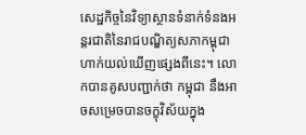សេដ្ឋកិច្ចនៃវិទ្យាស្ថានទំនាក់ទំនងអន្តរជាតិនៃរាជបណ្ឌិត្យសភាកម្ពុជាហាក់យល់ឃើញផ្សេងពីនេះ។ លោកបានគូសបញ្ជាក់ថា កម្ពុជា នឹងអាចសម្រេចបានចក្ខុវិស័យក្នុង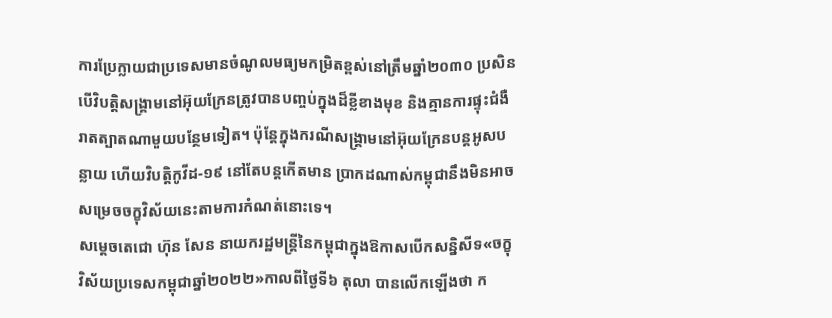ការប្រែក្លាយជាប្រទេសមានចំណូលមធ្យមកម្រិតខ្ពស់នៅត្រឹមឆ្នាំ២០៣០ ប្រសិនបើវិបត្តិសង្គ្រាមនៅអ៊ុយក្រែនត្រូវបានបញ្ចប់ក្នុងដ៏ខ្លីខាងមុខ និងគ្មានការផ្ទុះជំងឺរាតត្បាតណាមួយបន្ថែមទៀត។ ប៉ុន្តែក្នុងករណីសង្គ្រាមនៅអ៊ុយក្រែនបន្តអូសបន្លាយ ហើយវិបត្តិកូវីដ-១៩ នៅតែបន្តកើតមាន ប្រាកដណាស់កម្ពុជានឹងមិនអាចសម្រេចចក្ខុវិស័យនេះតាមការកំណត់នោះទេ។
សម្តេចតេជោ ហ៊ុន សែន នាយករដ្ឋមន្ត្រីនៃកម្ពុជាក្នុងឱកាសបើកសន្និសីទ«ចក្ខុវិស័យប្រទេសកម្ពុជាឆ្នាំ២០២២»កាលពីថ្ងៃទី៦ តុលា បានលើកឡើងថា ក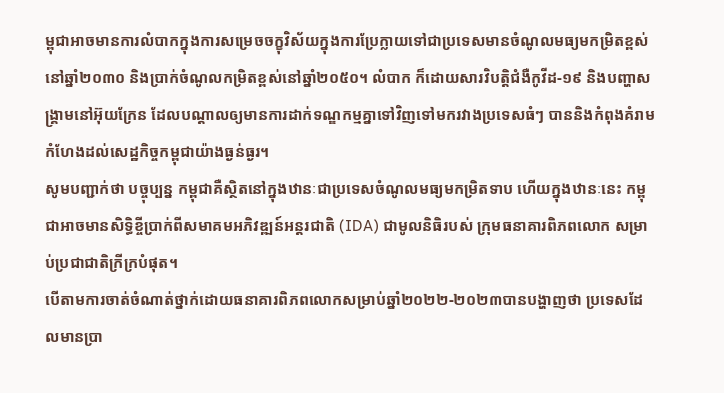ម្ពុជាអាចមានការលំបាកក្នុងការសម្រេចចក្ខុវិស័យក្នុងការប្រែក្លាយទៅជាប្រទេសមានចំណូលមធ្យមកម្រិតខ្ពស់នៅឆ្នាំ២០៣០ និងប្រាក់ចំណូលកម្រិតខ្ពស់នៅឆ្នាំ២០៥០។ លំបាក ក៏ដោយសារវិបត្តិជំងឺកូវីដ-១៩ និងបញ្ហាសង្គ្រាមនៅអ៊ុយក្រែន ដែលបណ្តាលឲ្យមានការដាក់ទណ្ឌកម្មគ្នាទៅវិញទៅមករវាងប្រទេសធំៗ បាននិងកំពុងគំរាមកំហែងដល់សេដ្ឋកិច្ចកម្ពុជាយ៉ាងធ្ងន់ធ្ងរ។
សូមបញ្ជាក់ថា បច្ចុប្បន្ន កម្ពុជាគឺស្ថិតនៅក្នុងឋានៈជាប្រទេសចំណូលមធ្យមកម្រិតទាប ហើយក្នុងឋានៈនេះ កម្ពុជាអាចមានសិទ្ធិខ្ចីប្រាក់ពីសមាគមអភិវឌ្ឍន៍អន្តរជាតិ (IDA) ជាមូលនិធិរបស់ ក្រុមធនាគារពិភពលោក សម្រាប់ប្រជាជាតិក្រីក្របំផុត។
បើតាមការចាត់ចំណាត់ថ្នាក់ដោយធនាគារពិភពលោកសម្រាប់ឆ្នាំ២០២២-២០២៣បានបង្ហាញថា ប្រទេសដែលមានប្រា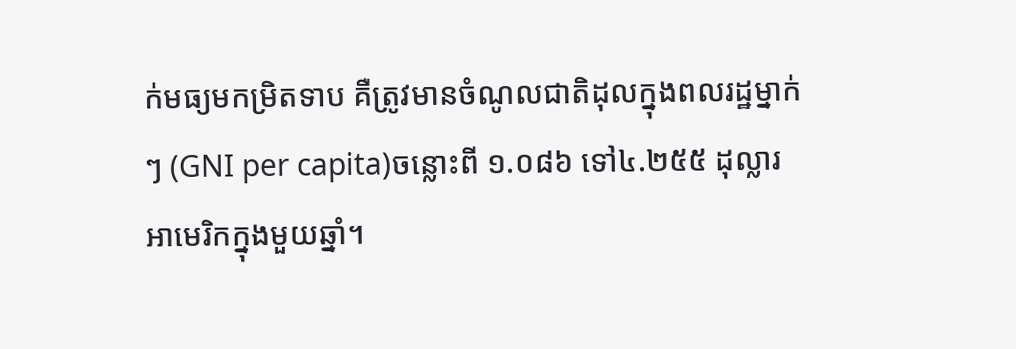ក់មធ្យមកម្រិតទាប គឺត្រូវមានចំណូលជាតិដុលក្នុងពលរដ្ឋម្នាក់ៗ (GNI per capita)ចន្លោះពី ១.០៨៦ ទៅ៤.២៥៥ ដុល្លារអាមេរិកក្នុងមួយឆ្នាំ។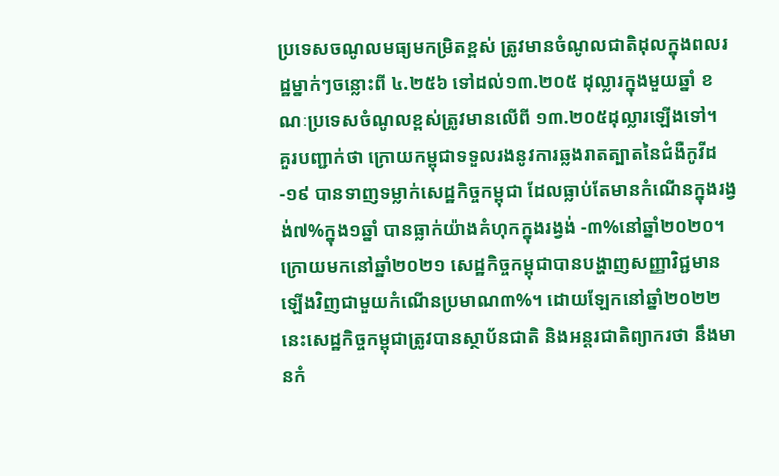ប្រទេសចណូលមធ្យមកម្រិតខ្ពស់ ត្រូវមានចំណូលជាតិដុលក្នុងពលរដ្ឋម្នាក់ៗចន្លោះពី ៤.២៥៦ ទៅដល់១៣.២០៥ ដុល្លារក្នុងមួយឆ្នាំ ខណៈប្រទេសចំណូលខ្ពស់ត្រូវមានលើពី ១៣.២០៥ដុល្លារឡើងទៅ។
គួរបញ្ជាក់ថា ក្រោយកម្ពុជាទទួលរងនូវការឆ្លងរាតត្បាតនៃជំងឺកូវីដ-១៩ បានទាញទម្លាក់សេដ្ឋកិច្ចកម្ពុជា ដែលធ្លាប់តែមានកំណើនក្នុងរង្វង់៧%ក្នុង១ឆ្នាំ បានធ្លាក់យ៉ាងគំហុកក្នុងរង្វង់ -៣%នៅឆ្នាំ២០២០។ ក្រោយមកនៅឆ្នាំ២០២១ សេដ្ឋកិច្ចកម្ពុជាបានបង្ហាញសញ្ញាវិជ្ជមានឡើងវិញជាមួយកំណើនប្រមាណ៣%។ ដោយឡែកនៅឆ្នាំ២០២២ នេះសេដ្ឋកិច្ចកម្ពុជាត្រូវបានស្ថាប័នជាតិ និងអន្តរជាតិព្យាករថា នឹងមានកំ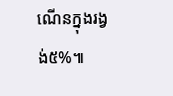ណើនក្នុងរង្វង់៥%៕